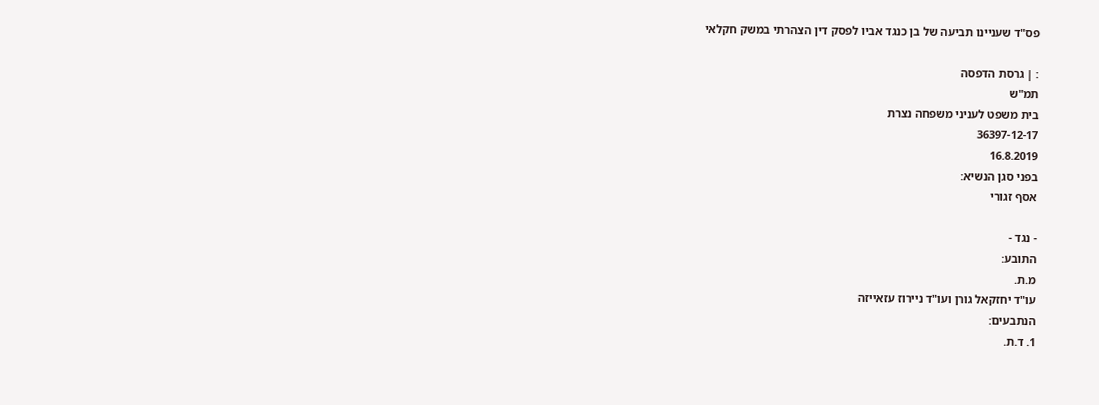פס"ד שעניינו תביעה של בן כנגד אביו לפסק דין הצהרתי במשק חקלאי

: | גרסת הדפסה
תמ"ש
בית משפט לעניני משפחה נצרת
36397-12-17
16.8.2019
בפני סגן הנשיא:
אסף זגורי

- נגד -
התובע:
מ.ת.
עו"ד יחזקאל גורן ועו"ד ניירוז עזאייזה
הנתבעים:
1. ד.ת.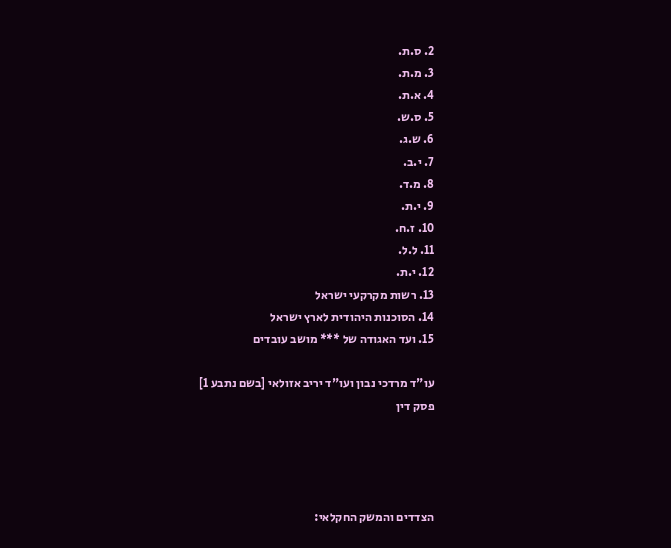2. ס.ת.
3. מ.ת.
4. א.ת.
5. ס.ש.
6. ש.ג.
7. י.ב.
8. מ.ד.
9. י.ת.
10. ז.ח.
11. ל.ל.
12. י.ת.
13. רשות מקרקעי ישראל
14. הסוכנות היהודית לארץ ישראל
15. ועד האגודה של *** מושב עובדים

עו"ד מרדכי נבון ועו"ד יריב אזולאי [בשם נתבע 1]
פסק דין




הצדדים והמשק החקלאי: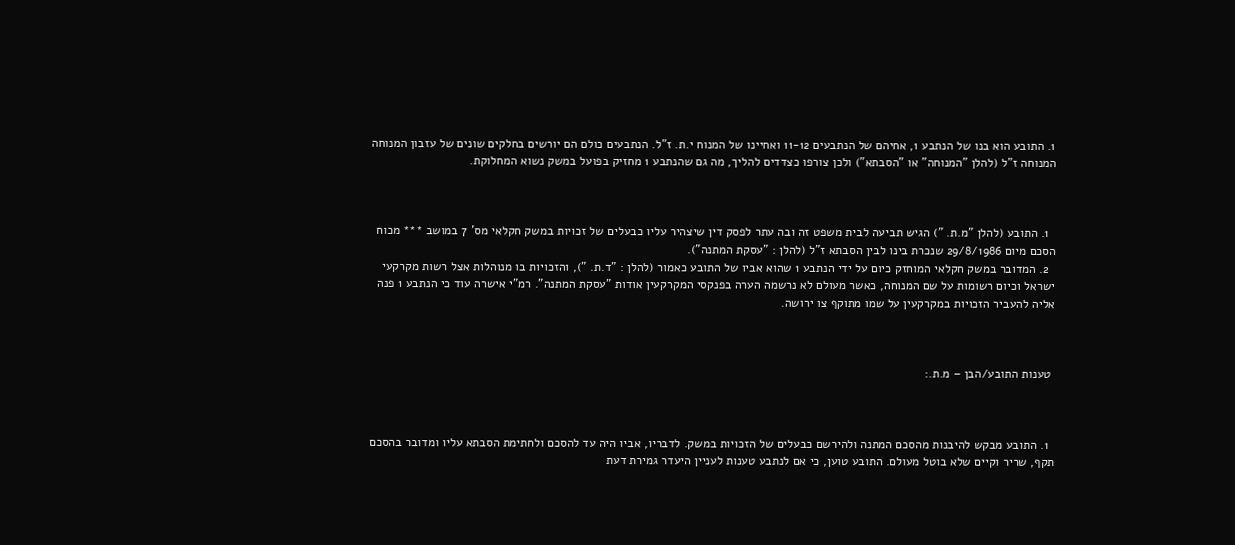1. התובע הוא בנו של הנתבע 1, אחיהם של הנתבעים 11-12 ואחיינו של המנוח י.ת. ז"ל. הנתבעים כולם הם יורשים בחלקים שונים של עזבון המנוחה המנוחה ז"ל (להלן "המנוחה" או "הסבתא") ולכן צורפו כצדדים להליך, מה גם שהנתבע 1 מחזיק בפועל במשק נשוא המחלוקת.



  1. התובע (להלן "מ.ת. ") הגיש תביעה לבית משפט זה ובה עתר לפסק דין שיצהיר עליו כבעלים של זכויות במשק חקלאי מס' 7 במושב *** מכוח הסכם מיום 29/8/1986 שנכרת בינו לבין הסבתא ז"ל (להלן : "עסקת המתנה").
  2. המדובר במשק חקלאי המוחזק כיום על ידי הנתבע 1 שהוא אביו של התובע כאמור (להלן : "ד.ת. "), והזכויות בו מנוהלות אצל רשות מקרקעי ישראל וכיום רשומות על שם המנוחה, כאשר מעולם לא נרשמה הערה בפנקסי המקרקעין אודות "עסקת המתנה". רמ"י אישרה עוד כי הנתבע 1 פנה אליה להעביר הזכויות במקרקעין על שמו מתוקף צו ירושה.



 טענות התובע/הבן – מ.ת.:



  1. התובע מבקש להיבנות מהסכם המתנה ולהירשם כבעלים של הזכויות במשק. לדבריו, אביו היה עד להסכם ולחתימת הסבתא עליו ומדובר בהסכם תקף, שריר וקיים שלא בוטל מעולם. התובע טוען, כי אם לנתבע טענות לעניין היעדר גמירת דעת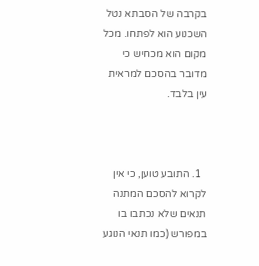בקרבה של הסבתא נטל השכנוע הוא לפתחו. מכל מקום הוא מכחיש כי מדובר בהסכם למראית עין בלבד.



  1. התובע טוען, כי אין לקרוא להסכם המתנה תנאים שלא נכתבו בו במפורש (כמו תנאי הנוגע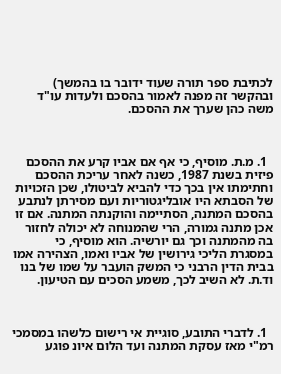לכתיבת ספר תורה שעוד ידובר בו בהמשך) ובהקשר זה מפנה לאמור בהסכם ולעדות עו"ד משה כהן שערך את ההסכם.



  1. מ.ת. מוסיף, כי אף אם אביו קרע את ההסכם פיזית בשנת 1987, כשנה לאחר עריכת ההסכם וחתימתו אין בכך כדי להביא לביטולו, שכן הזכויות של הסבתא היו אובליגטוריות ועם מסירתן לנתבע בהסכם המתנה, הסתיימה והוקנתה המתנה. אם זו אכן מתנה גמורה, הרי שהמנוחה לא יכולה לחזור בה מהמתנה וכך גם יורשיה. הוא מוסיף, כי במסגרת הליכי גירושין של אביו ואמו, הצהירה אמו בבית הדין הרבני כי המשק הועבר על שמו של בנו וד.ת. לא השיב לכך, משמע הסכים עם הטיעון.



  1. לדברי התובע, סוגיית אי רישום כלשהו במסמכי רמ"י מאז עסקת המתנה ועד הלום איונ פוגע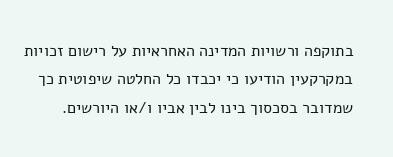בתוקפה ורשויות המדינה האחראיות על רישום זכויות במקרקעין הודיעו כי יכבדו כל החלטה שיפוטית כך שמדובר בסכסוך בינו לבין אביו ו/או היורשים.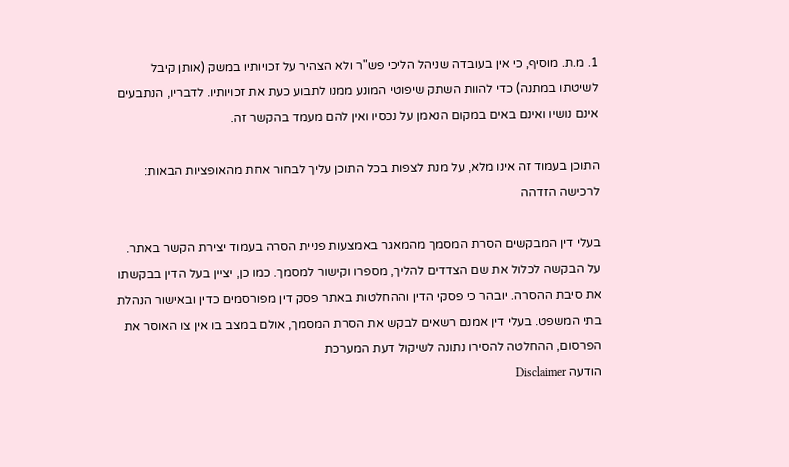1. מ.ת. מוסיף, כי אין בעובדה שניהל הליכי פש"ר ולא הצהיר על זכויותיו במשק (אותן קיבל לשיטתו במתנה) כדי להוות השתק שיפוטי המונע ממנו לתבוע כעת את זכויותיו. לדבריו, הנתבעים אינם נושיו ואינם באים במקום הנאמן על נכסיו ואין להם מעמד בהקשר זה.

התוכן בעמוד זה אינו מלא, על מנת לצפות בכל התוכן עליך לבחור אחת מהאופציות הבאות:
לרכישה הזדהה

בעלי דין המבקשים הסרת המסמך מהמאגר באמצעות פניית הסרה בעמוד יצירת הקשר באתר. על הבקשה לכלול את שם הצדדים להליך, מספרו וקישור למסמך. כמו כן, יציין בעל הדין בבקשתו את סיבת ההסרה. יובהר כי פסקי הדין וההחלטות באתר פסק דין מפורסמים כדין ובאישור הנהלת בתי המשפט. בעלי דין אמנם רשאים לבקש את הסרת המסמך, אולם במצב בו אין צו האוסר את הפרסום, ההחלטה להסירו נתונה לשיקול דעת המערכת
הודעה Disclaimer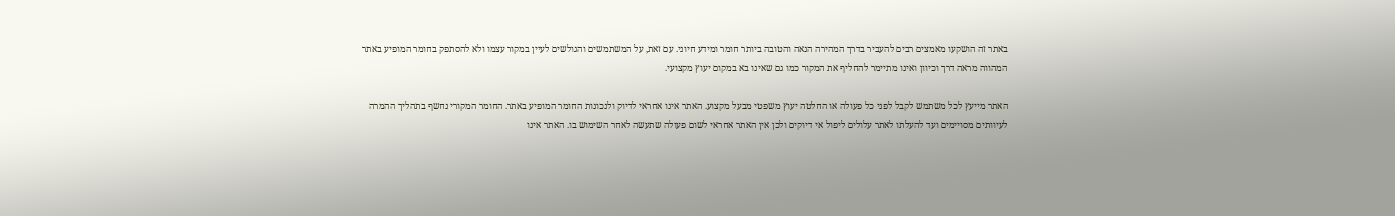באתר זה הושקעו מאמצים רבים להעביר בדרך המהירה הנאה והטובה ביותר חומר ומידע חיוני. עם זאת, על המשתמשים והגולשים לעיין במקור עצמו ולא להסתפק בחומר המופיע באתר המהווה מראה דרך וכיוון ואינו מתיימר להחליף את המקור כמו גם שאינו בא במקום יעוץ מקצועי.

האתר מייעץ לכל משתמש לקבל לפני כל פעולה או החלטה יעוץ משפטי מבעל מקצוע. האתר אינו אחראי לדיוק ולנכונות החומר המופיע באתר. החומר המקורי נחשף בתהליך ההמרה לעיוותים מסויימים ועד להעלתו לאתר עלולים ליפול אי דיוקים ולכן אין האתר אחראי לשום פעולה שתעשה לאחר השימוש בו. האתר אינו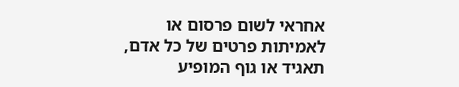אחראי לשום פרסום או לאמיתות פרטים של כל אדם, תאגיד או גוף המופיע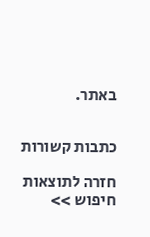באתר.


כתבות קשורות

חזרה לתוצאות חיפוש >>